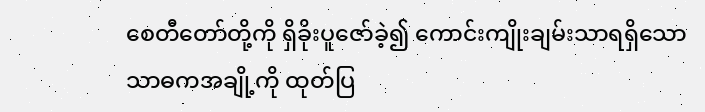စေတီတော်တို့ကို ရှိခိုးပူဇော်ခဲ့၍ ကောင်းကျိုးချမ်းသာရရှိသော
သာဓကအချို့ကို ထုတ်ပြ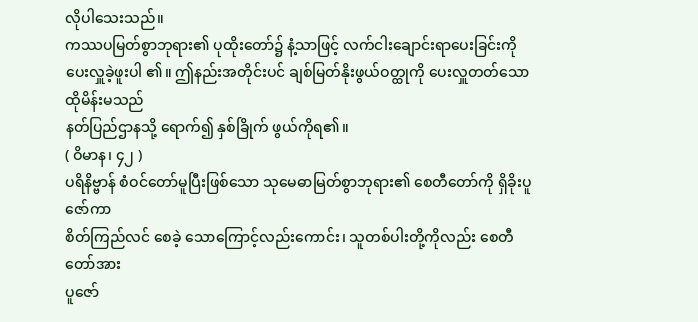လိုပါသေးသည်။
ကဿပမြတ်စွာဘုရား၏ ပုထိုးတော်၌ နံ့သာဖြင့် လက်ငါးချောင်းရာပေးခြင်းကို
ပေးလှူခဲ့ဖူးပါ ၏။ ဤနည်းအတိုင်းပင် ချစ်မြတ်နိုးဖွယ်ဝတ္ထုကို ပေးလှူတတ်သော ထိုမိန်းမသည်
နတ်ပြည်ဌာနသို့ ရောက်၍ နှစ်ခြိုက် ဖွယ်ကိုရ၏။
( ဝိမာန၊ ၄၂ )
ပရိနိဗ္ဗာန် စံဝင်တော်မူပြီးဖြစ်သော သုမေဓာမြတ်စွာဘုရား၏ စေတီတော်ကို ရှိခိုးပူဇော်ကာ
စိတ်ကြည်လင် စေခဲ့ သောကြောင့်လည်းကောင်း၊ သူတစ်ပါးတို့ကိုလည်း စေတီတော်အား
ပူဇော်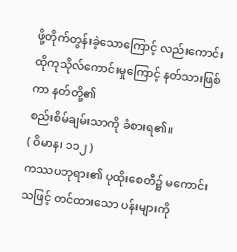ဖို့တိုက်တွန်းခဲ့သောကြောင့် လည်းကောင်း ထိုကုသိုလ်ကောင်းမှုကြောင့် နတ်သားဖြစ်ကာ နတ်တို့၏
စည်းစိမ်ချမ်းသာကို ခံစားရ၏။
( ဝိမာန၊ ၁၁၂ )
ကဿပဘုရား၏ ပုထိုးစေတီ၌ မကောင်းသဖြင့် တင်ထားသော ပန်းများကို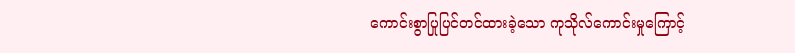ကောင်းစွာပြုပြင်တင်ထားခဲ့သော ကုသိုလ်ကောင်းမှုကြောင့်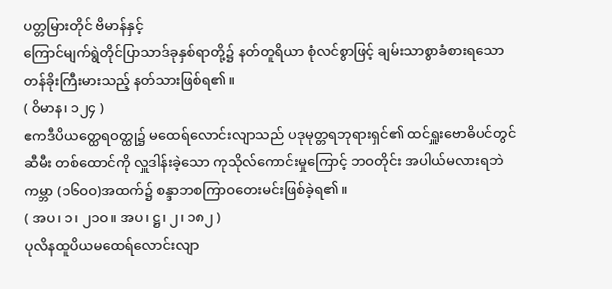ပတ္တမြားတိုင် ဗိမာန်နှင့်
ကြောင်မျက်ရွဲတိုင်ပြာသာဒ်ခုနှစ်ရာတို့၌ နတ်တူရိယာ စုံလင်စွာဖြင့် ချမ်းသာစွာခံစားရသော
တန်ခိုးကြီးမားသည့် နတ်သားဖြစ်ရ၏။
( ဝိမာန၊ ၁၂၄ )
ဧကဒီပိယတ္ထေရဝတ္ထု၌ မထေရ်လောင်းလျာသည် ပဒုမုတ္တရဘုရားရှင်၏ ထင်ရှူးဗောဓိပင်တွင်
ဆီမီး တစ်ထောင်ကို လှူဒါန်းခဲ့သော ကုသိုလ်ကောင်းမှုကြောင့် ဘဝတိုင်း အပါယ်မလားရဘဲ
ကမ္ဘာ (၁၆ဝဝ)အထက်၌ စန္ဒာဘစကြာဝတေးမင်းဖြစ်ခဲ့ရ၏။
( အပ၊ ၁၊ ၂၁ဝ။ အပ၊ ဋ္ဌ၊ ၂၊ ၁၈၂ )
ပုလိနထူပိယမထေရ်လောင်းလျာ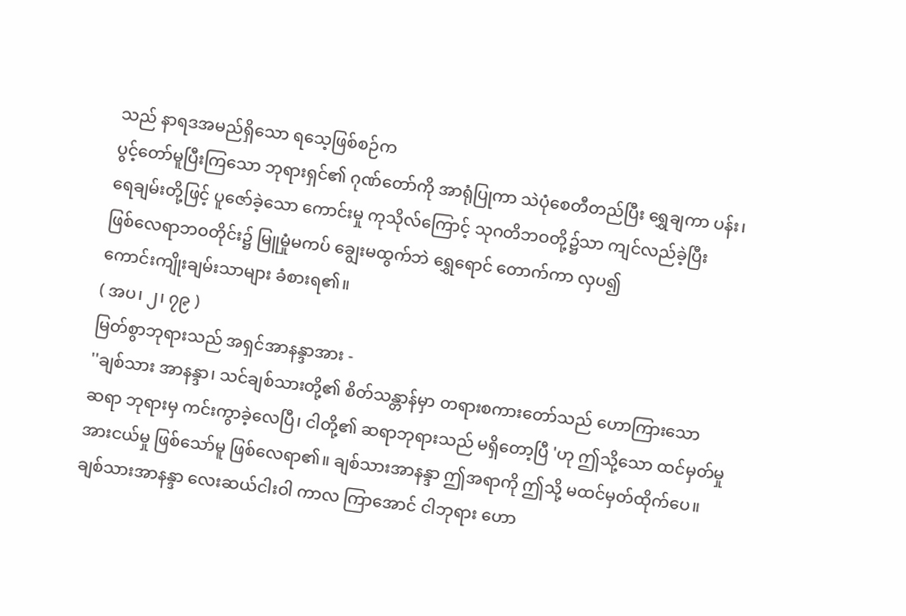သည် နာရဒအမည်ရှိသော ရသေ့ဖြစ်စဉ်က
ပွင့်တော်မူပြီးကြသော ဘုရားရှင်၏ ဂုဏ်တော်ကို အာရုံပြုကာ သဲပုံစေတီတည်ပြီး ရွှေချကာ ပန်း၊
ရေချမ်းတို့ဖြင့် ပူဇော်ခဲ့သော ကောင်းမှု ကုသိုလ်ကြောင့် သုဂတိဘဝတို့၌သာ ကျင်လည်ခဲ့ပြီး
ဖြစ်လေရာဘဝတိုင်း၌ မြူမှုံမကပ် ချွေးမထွက်ဘဲ ရွှေရောင် တောက်ကာ လှပ၍
ကောင်းကျိုးချမ်းသာများ ခံစားရ၏။
( အပ၊ ၂၊ ၇၉ )
မြတ်စွာဘုရားသည် အရှင်အာနန္ဒာအား -
''ချစ်သား အာနန္ဒာ၊ သင်ချစ်သားတို့၏ စိတ်သန္တာန်မှာ တရားစကားတော်သည် ဟောကြားသော
ဆရာ ဘုရားမှ ကင်းကွာခဲ့လေပြီ၊ ငါတို့၏ ဆရာဘုရားသည် မရှိတော့ပြီ 'ဟု ဤသို့သော ထင်မှတ်မှု
အားငယ်မှု ဖြစ်သော်မူ ဖြစ်လေရာ၏။ ချစ်သားအာနန္ဒာ ဤအရာကို ဤသို့ မထင်မှတ်ထိုက်ပေ။
ချစ်သားအာနန္ဒာ လေးဆယ်ငါးဝါ ကာလ ကြာအောင် ငါဘုရား ဟော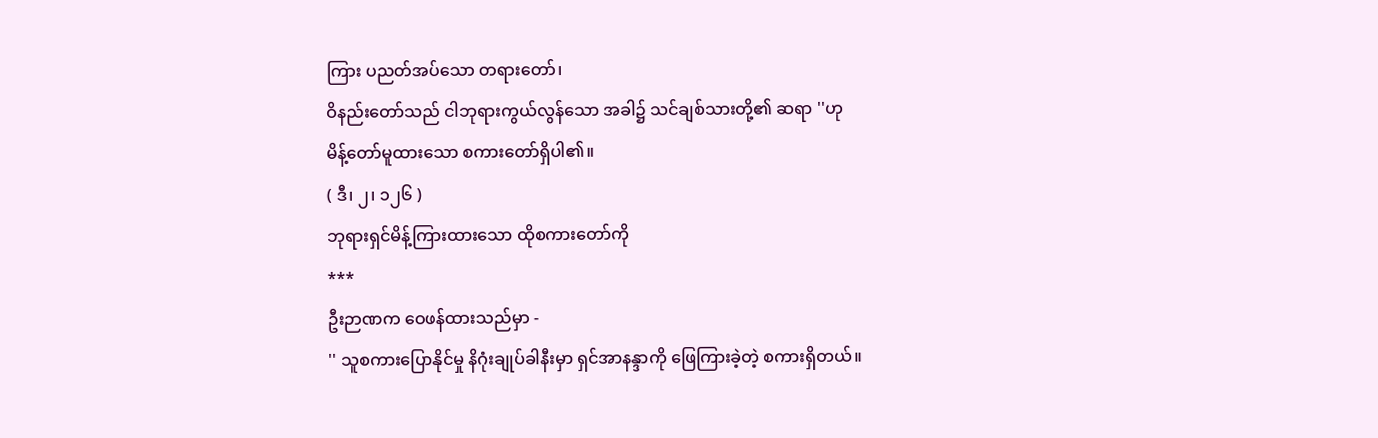ကြား ပညတ်အပ်သော တရားတော်၊
ဝိနည်းတော်သည် ငါဘုရားကွယ်လွန်သော အခါ၌ သင်ချစ်သားတို့၏ ဆရာ ''ဟု
မိန့်တော်မူထားသော စကားတော်ရှိပါ၏။
( ဒီ၊ ၂၊ ၁၂၆ )
ဘုရားရှင်မိန့်ကြားထားသော ထိုစကားတော်ကို
***
ဦးဉာဏက ဝေဖန်ထားသည်မှာ -
'' သူစကားပြောနိုင်မှု နိဂုံးချုပ်ခါနီးမှာ ရှင်အာနန္ဒာကို ဖြေကြားခဲ့တဲ့ စကားရှိတယ်။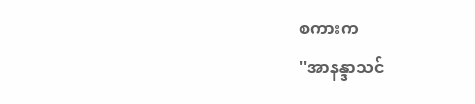စကားက
''အာနန္ဒာသင်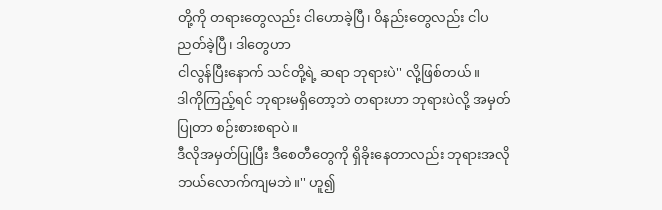တို့ကို တရားတွေလည်း ငါဟောခဲ့ပြီ၊ ဝိနည်းတွေလည်း ငါပညတ်ခဲ့ပြီ၊ ဒါတွေဟာ
ငါလွန်ပြီးနောက် သင်တို့ရဲ့ ဆရာ ဘုရားပဲ'' လို့ဖြစ်တယ်။
ဒါကိုကြည့်ရင် ဘုရားမရှိတော့ဘဲ တရားဟာ ဘုရားပဲလို့ အမှတ်ပြုတာ စဉ်းစားစရာပဲ။
ဒီလိုအမှတ်ပြုပြီး ဒီစေတီတွေကို ရှိခိုးနေတာလည်း ဘုရားအလို ဘယ်လောက်ကျမဘဲ။'' ဟူ၍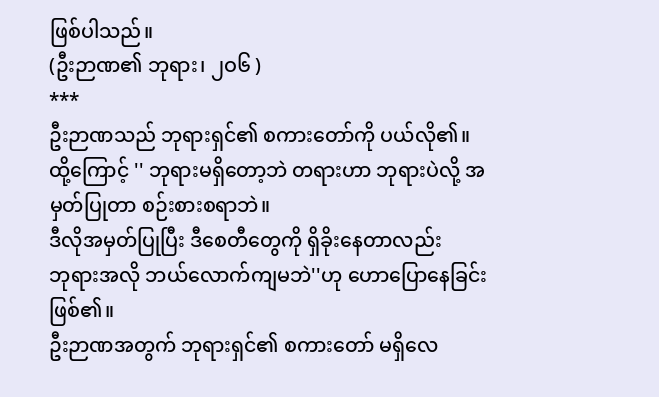ဖြစ်ပါသည်။
(ဦးဉာဏ၏ ဘုရား၊ ၂ဝ၆ )
***
ဦးဉာဏသည် ဘုရားရှင်၏ စကားတော်ကို ပယ်လို၏။
ထို့ကြောင့် '' ဘုရားမရှိတော့ဘဲ တရားဟာ ဘုရားပဲလို့ အမှတ်ပြုတာ စဉ်းစားစရာဘဲ။
ဒီလိုအမှတ်ပြုပြီး ဒီစေတီတွေကို ရှိခိုးနေတာလည်း
ဘုရားအလို ဘယ်လောက်ကျမဘဲ''ဟု ဟောပြောနေခြင်းဖြစ်၏။
ဦးဉာဏအတွက် ဘုရားရှင်၏ စကားတော် မရှိလေ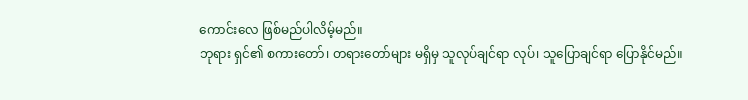ကောင်းလေ ဖြစ်မည်ပါလိမ့်မည်။
ဘုရား ရှင်၏ စကားတော်၊ တရားတော်များ မရှိမှ သူလုပ်ချင်ရာ လုပ်၊ သူပြောချင်ရာ ပြောနိုင်မည်။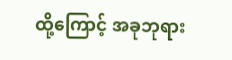ထို့ကြောင့် အခုဘုရား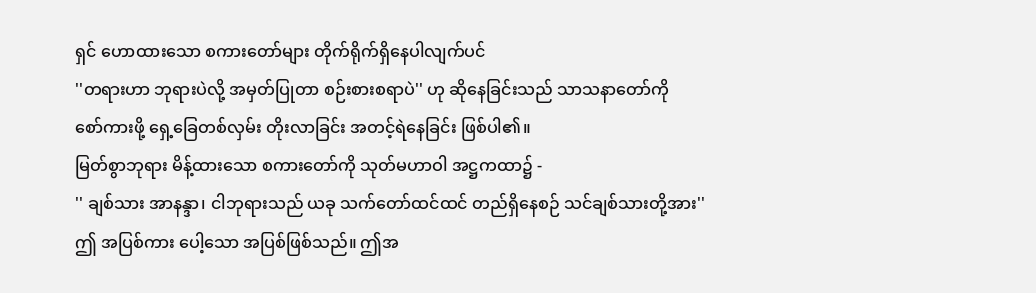ရှင် ဟောထားသော စကားတော်များ တိုက်ရိုက်ရှိနေပါလျက်ပင်
''တရားဟာ ဘုရားပဲလို့ အမှတ်ပြုတာ စဉ်းစားစရာပဲ'' ဟု ဆိုနေခြင်းသည် သာသနာတော်ကို
စော်ကားဖို့ ရှေ့ခြေတစ်လှမ်း တိုးလာခြင်း အတင့်ရဲနေခြင်း ဖြစ်ပါ၏။
မြတ်စွာဘုရား မိန့်ထားသော စကားတော်ကို သုတ်မဟာဝါ အဋ္ဌကထာ၌ -
'' ချစ်သား အာနန္ဒာ၊ ငါဘုရားသည် ယခု သက်တော်ထင်ထင် တည်ရှိနေစဉ် သင်ချစ်သားတို့အား''
ဤ အပြစ်ကား ပေါ့သော အပြစ်ဖြစ်သည်။ ဤအ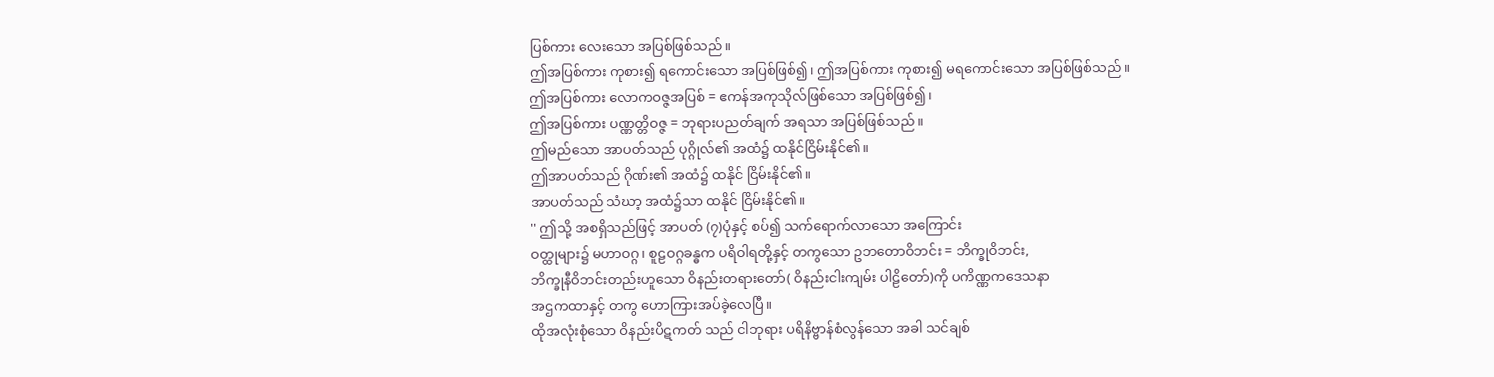ပြစ်ကား လေးသော အပြစ်ဖြစ်သည်။
ဤအပြစ်ကား ကုစား၍ ရကောင်းသော အပြစ်ဖြစ်၍၊ ဤအပြစ်ကား ကုစား၍ မရကောင်းသော အပြစ်ဖြစ်သည်။
ဤအပြစ်ကား လောကဝဇ္ဇအပြစ် = ဧကန်အကုသိုလ်ဖြစ်သော အပြစ်ဖြစ်၍၊
ဤအပြစ်ကား ပဏ္ဏတ္တိဝဇ္ဇ = ဘုရားပညတ်ချက် အရသာ အပြစ်ဖြစ်သည်။
ဤမည်သော အာပတ်သည် ပုဂ္ဂိုလ်၏ အထံ၌ ထနိုင်ငြိမ်းနိုင်၏။
ဤအာပတ်သည် ဂိုဏ်း၏ အထံ၌ ထနိုင် ငြိမ်းနိုင်၏။
အာပတ်သည် သံဃာ့ အထံ၌သာ ထနိုင် ငြိမ်းနိုင်၏။
'' ဤသို့ အစရှိသည်ဖြင့် အာပတ် (၇)ပုံနှင့် စပ်၍ သက်ရောက်လာသော အကြောင်း
ဝတ္ထုများ၌ မဟာဝဂ္ဂ၊ စူဠဝဂ္ဂခန္ဓက ပရိဝါရတို့နှင့် တကွသော ဥဘတောဝိဘင်း = ဘိက္ခုဝိဘင်း,
ဘိက္ခုနီဝိဘင်းတည်းဟူသော ဝိနည်းတရားတော်( ဝိနည်းငါးကျမ်း ပါဠိတော်)ကို ပကိဏ္ဏကဒေသနာ
အဌကထာနှင့် တကွ ဟောကြားအပ်ခဲ့လေပြီ။
ထိုအလုံးစုံသော ဝိနည်းပိဋကတ် သည် ငါဘုရား ပရိနိဗ္ဗာန်စံလွန်သော အခါ သင်ချစ်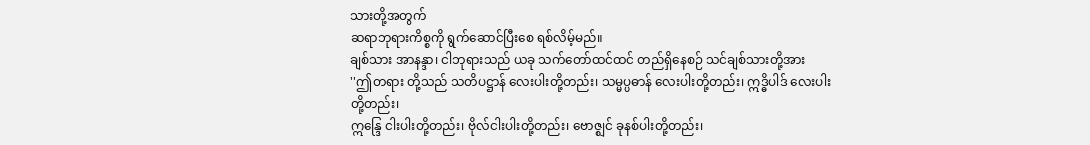သားတို့အတွက်
ဆရာဘုရားကိစ္စကို ရွက်ဆောင်ပြီးစေ ရစ်လိမ့်မည်။
ချစ်သား အာနန္ဒာ၊ ငါဘုရားသည် ယခု သက်တော်ထင်ထင် တည်ရှိနေစဉ် သင်ချစ်သားတို့အား
''ဤတရား တို့သည် သတိပဋ္ဌာန် လေးပါးတို့တည်း၊ သမ္မပ္ပဓာန် လေးပါးတို့တည်း၊ ဣဒ္ဓိပါဒ် လေးပါးတို့တည်း၊
ဣန္ဒြေ ငါးပါးတို့တည်း၊ ဗိုလ်ငါးပါးတို့တည်း၊ ဗောဇ္ဈင် ခုနစ်ပါးတို့တည်း၊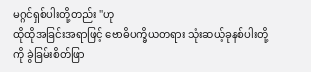မဂ္ဂင်ရှစ်ပါးတို့တည်း ''ဟု
ထိုထိုအခြင်းအရာဖြင့် ဗောဓိပက္ခိယတရား သုံးဆယ့်ခုနစ်ပါးတို့ကို ခွဲခြမ်းစိတ်ဖြာ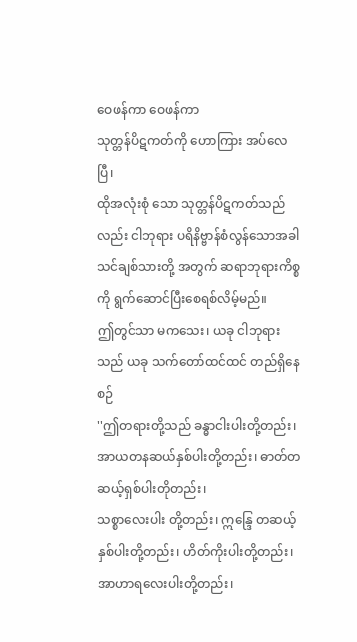ဝေဖန်ကာ ဝေဖန်ကာ
သုတ္တန်ပိဋကတ်ကို ဟောကြား အပ်လေပြီ၊
ထိုအလုံးစုံ သော သုတ္တန်ပိဋကတ်သည်လည်း ငါဘုရား ပရိနိဗ္ဗာန်စံလွန်သောအခါ
သင်ချစ်သားတို့ အတွက် ဆရာဘုရားကိစ္စကို ရွက်ဆောင်ပြီးစေရစ်လိမ့်မည်။
ဤတွင်သာ မကသေး၊ ယခု ငါဘုရားသည် ယခု သက်တော်ထင်ထင် တည်ရှိနေစဉ်
''ဤတရားတို့သည် ခန္ဓာငါးပါးတို့တည်း၊ အာယတနဆယ်နှစ်ပါးတို့တည်း၊ ဓာတ်တဆယ့်ရှစ်ပါးတိုတည်း၊
သစ္စာလေးပါး တို့တည်း၊ ဣန္ဒြေ တဆယ့်နှစ်ပါးတို့တည်း၊ ဟိတ်ကိုးပါးတို့တည်း၊ အာဟာရလေးပါးတို့တည်း၊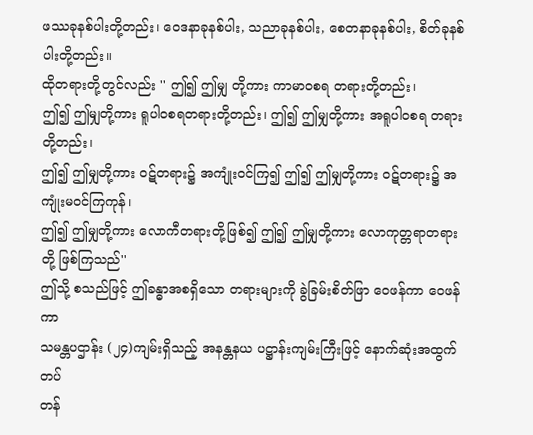ဖဿခုနစ်ပါးတို့တည်း၊ ဝေဒနာခုနစ်ပါး, သညာခုနစ်ပါး, စေတနာခုနစ်ပါး, စိတ်ခုနစ်ပါးတို့တည်း။
ထိုတရားတို့တွင်လည်း '' ဤ၍ ဤမျှ တို့ကား ကာမာဝစရ တရားတို့တည်း၊
ဤ၍ ဤမျှတို့ကား ရူပါဝစရတရားတို့တည်း၊ ဤ၍ ဤမျှတို့ကား အရူပါဝစရ တရားတို့တည်း၊
ဤ၍ ဤမျှတို့ကား ဝဋ်တရား၌ အကျုံးဝင်ကြ၍ ဤ၍ ဤမျှတို့ကား ဝဋ်တရား၌ အကျုံးမဝင်ကြကုန်၊
ဤ၍ ဤမျှတို့ကား လောကီတရားတို့ဖြစ်၍ ဤ၍ ဤမျှတို့ကား လောကုတ္တရာတရားတို့ ဖြစ်ကြသည်''
ဤသို့ စသည်ဖြင့် ဤခန္ဓာအစရှိသော တရားများကို ခွဲခြမ်းစိတ်ဖြာ ဝေဖန်ကာ ဝေဖန်ကာ
သမန္တပဌာန်း (၂၄)ကျမ်းရှိသည့် အနန္တနယ ပဋ္ဌာန်းကျမ်းကြီးဖြင့် နောက်ဆုံးအထွက်တပ်
တန်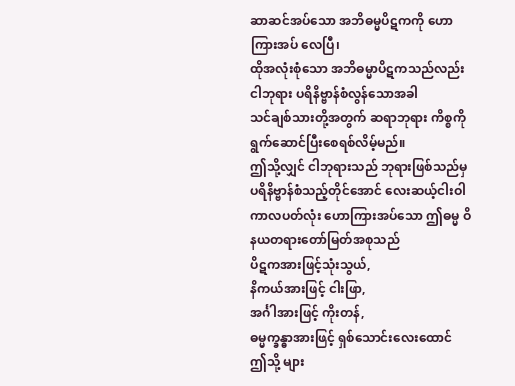ဆာဆင်အပ်သော အဘိဓမ္မပိဋကကို ဟောကြားအပ် လေပြီ၊
ထိုအလုံးစုံသော အဘိဓမ္မာပိဋကသည်လည်း ငါဘုရား ပရိနိဗ္ဗာန်စံလွန်သောအခါ
သင်ချစ်သားတို့အတွက် ဆရာဘုရား ကိစ္စကို ရွက်ဆောင်ပြီးစေရစ်လိမ့်မည်။
ဤသို့လျှင် ငါဘုရားသည် ဘုရားဖြစ်သည်မှ ပရိနိဗ္ဗာန်စံသည့်တိုင်အောင် လေးဆယ့်ငါးဝါ
ကာလပတ်လုံး ဟောကြားအပ်သော ဤဓမ္မ ဝိနယတရားတော်မြတ်အစုသည်
ပိဋကအားဖြင့်သုံးသွယ်,
နိကယ်အားဖြင့် ငါးဖြာ,
အင်္ဂါအားဖြင့် ကိုးတန်,
ဓမ္မက္ခန္ဓာအားဖြင့် ရှစ်သောင်းလေးထောင် ဤသို့ များ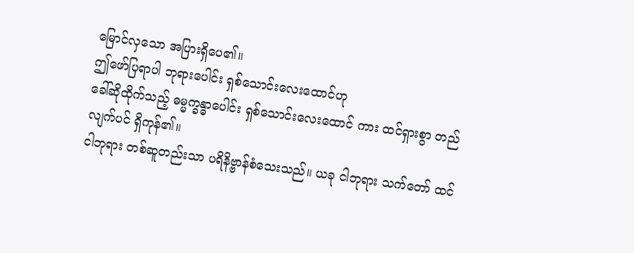မြောင်လှသော အပြားရှိပေ၏။
ဤဖော်ပြရာပါ ဘုရားပေါင်း ရှစ်သောင်းလေးထောင်ဟု
ခေါ်ဆိုထိုက်သည့် ဓမ္မက္ခန္ဓာပေါင်း ရှစ်သောင်းလေးထောင် ကား ထင်ရှားစွာ တည်လျက်ပင် ရှိကုန်၏။
ငါဘုရား တစ်ဆူတည်းသာ ပရိနိဗ္ဗာန်စံသေးသည်။ ယခု ငါဘုရား သက်တော် ထင်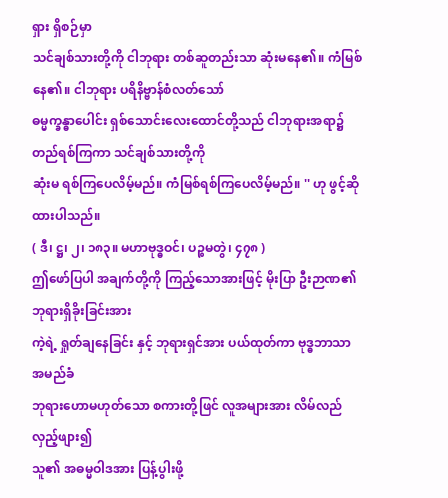ရှား ရှိစဉ်မှာ
သင်ချစ်သားတို့ကို ငါဘုရား တစ်ဆူတည်းသာ ဆုံးမနေ၏။ ကံမြစ်နေ၏။ ငါဘုရား ပရိနိဗ္ဗာန်စံလတ်သော်
ဓမ္မက္ခန္ဓာပေါင်း ရှစ်သောင်းလေးထောင်တို့သည် ငါဘုရားအရာ၌ တည်ရစ်ကြကာ သင်ချစ်သားတို့ကို
ဆုံးမ ရစ်ကြပေလိမ့်မည်။ ကံမြစ်ရစ်ကြပေလိမ့်မည်။ '' ဟု ဖွင့်ဆိုထားပါသည်။
( ဒီ၊ ဋ္ဌ၊ ၂၊ ၁၈၃။ မဟာဗုဒ္ဓဝင်၊ ပဉ္စမတွဲ၊ ၄၇၈ )
ဤဖော်ပြပါ အချက်တို့ကို ကြည့်သောအားဖြင့် မိုးပြာ ဦးဉာဏ၏ ဘုရားရှိခိုးခြင်းအား
ကဲ့ရဲ့ ရှုတ်ချနေခြင်း နှင့် ဘုရားရှင်အား ပယ်ထုတ်ကာ ဗုဒ္ဓဘာသာ အမည်ခံ
ဘုရားဟောမဟုတ်သော စကားတို့ဖြင် လူအများအား လိမ်လည်လှည့်ဖျား၍
သူ၏ အဓမ္မဝါဒအား ပြန့်ပွါးဖို့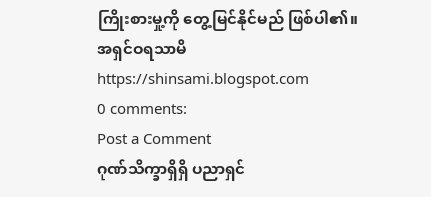ကြိုးစားမှု့ကို တွေ့မြင်နိုင်မည် ဖြစ်ပါ၏။
အရှင်ဝရသာမိ
https://shinsami.blogspot.com
0 comments:
Post a Comment
ဂုဏ်သိက္ခာရှိရှိ ပညာရှင်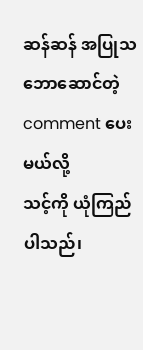ဆန်ဆန် အပြုသဘောဆောင်တဲ့ comment ပေးမယ်လို့
သင့်ကို ယုံကြည်ပါသည်၊